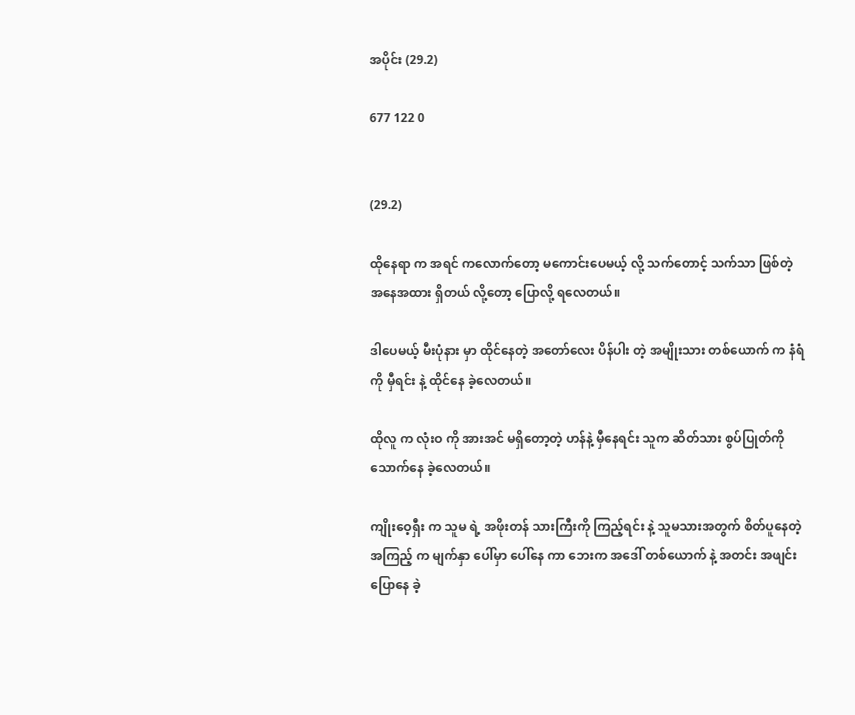အပိုင်း (29.2)

677 122 0


(29.2)

ထိုနေရာ က အရင် ကလောက်တော့ မကောင်းပေမယ့် လို့ သက်တောင့် သက်သာ ဖြစ်တဲ့ အနေအထား ရှိတယ် လို့တော့ ပြောလို့ ရလေတယ်။

ဒါပေမယ့် မီးပုံနား မှာ ထိုင်နေတဲ့ အတော်လေး ပိန်ပါး တဲ့ အမျိုးသား တစ်ယောက် က နံရံကို မှီရင်း နဲ့ ထိုင်နေ ခဲ့လေတယ်။

ထိုလူ က လုံးဝ ကို အားအင် မရှိတော့တဲ့ ဟန်နဲ့ မှီနေရင်း သူက ဆိတ်သား စွပ်ပြုတ်ကို သောက်နေ ခဲ့လေတယ်။

ကျိုးဝေ့ရှီး က သူမ ရဲ့ အဖိုးတန် သားကြီးကို ကြည့်ရင်း နဲ့ သူမသားအတွက် စိတ်ပူနေတဲ့ အကြည့် က မျက်နှာ ပေါ်မှာ ပေါ်နေ ကာ ဘေးက အဒေါ် တစ်ယောက် နဲ့ အတင်း အဖျင်း ပြောနေ ခဲ့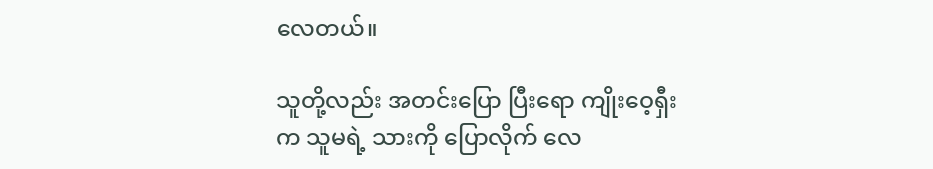လေတယ်။

သူတို့လည်း အတင်းပြော ပြီးရော ကျိုးဝေ့ရှီး က သူမရဲ့ သားကို ပြောလိုက် လေ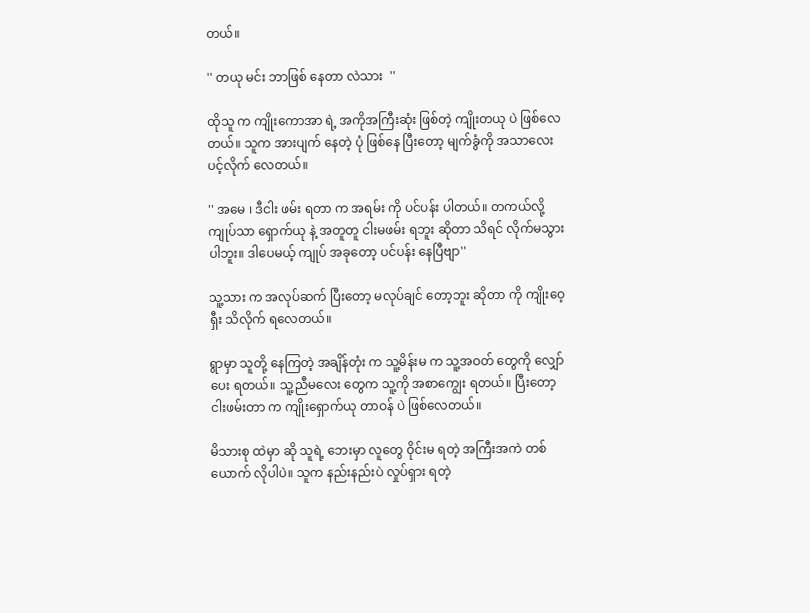တယ်။

'' တယု မင်း ဘာဖြစ် နေတာ လဲသား  ''

ထိုသူ က ကျိုးကောအာ ရဲ့ အကိုအကြီးဆုံး ဖြစ်တဲ့ ကျိုးတယု ပဲ ဖြစ်လေတယ်။ သူက အားပျက် နေတဲ့ ပုံ ဖြစ်နေ ပြီးတော့ မျက်ခွံကို အသာလေး ပင့်လိုက် လေတယ်။

'' အမေ ၊ ဒီငါး ဖမ်း ရတာ က အရမ်း ကို ပင်ပန်း ပါတယ်။ တကယ်လို့ ကျုပ်သာ ရှောက်ယု နဲ့ အတူတူ ငါးမဖမ်း ရဘူး ဆိုတာ သိရင် လိုက်မသွား ပါဘူး။ ဒါပေမယ့် ကျုပ် အခုတော့ ပင်ပန်း နေပြီဗျာ''

သူ့သား က အလုပ်ဆက် ပြီးတော့ မလုပ်ချင် တော့ဘူး ဆိုတာ ကို ကျိုးဝေ့ရှီး သိလိုက် ရလေတယ်။

ရွာမှာ သူတို့ နေကြတဲ့ အချိန်တုံး က သူ့မိန်းမ က သူ့အဝတ် တွေကို လျှော်ပေး ရတယ်။ သူ့ညီမလေး တွေက သူ့ကို အစာကျွေး ရတယ်။ ပြီးတော့ ငါးဖမ်းတာ က ကျိုးရှောက်ယု တာဝန် ပဲ ဖြစ်လေတယ်။

မိသားစု ထဲမှာ ဆို သူရဲ့ ဘေးမှာ လူတွေ ဝိုင်းမ ရတဲ့ အကြီးအကဲ တစ်ယောက် လိုပါပဲ။ သူက နည်းနည်းပဲ လှုပ်ရှား ရတဲ့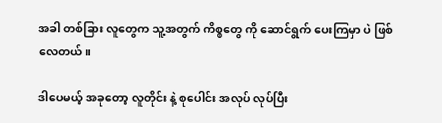အခါ တစ်ခြား လူတွေက သူ့အတွက် ကိစ္စတွေ ကို ဆောင်ရွက် ပေးကြမှာ ပဲ ဖြစ်လေတယ်။

ဒါပေမယ့် အခုတော့ လူတိုင်း နဲ့ စုပေါင်း အလုပ် လုပ်ပြီး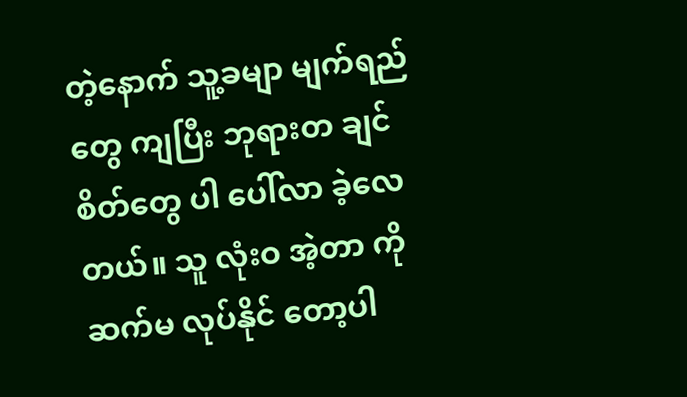တဲ့နောက် သူ့ခမျာ မျက်ရည်တွေ ကျပြီး ဘုရားတ ချင်စိတ်တွေ ပါ ပေါ်လာ ခဲ့လေတယ်။ သူ လုံးဝ အဲ့တာ ကို ဆက်မ လုပ်နိုင် တော့ပါ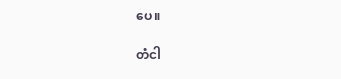ပေ။

တံငါ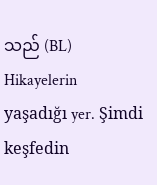သည် (BL) Hikayelerin yaşadığı yer. Şimdi keşfedin